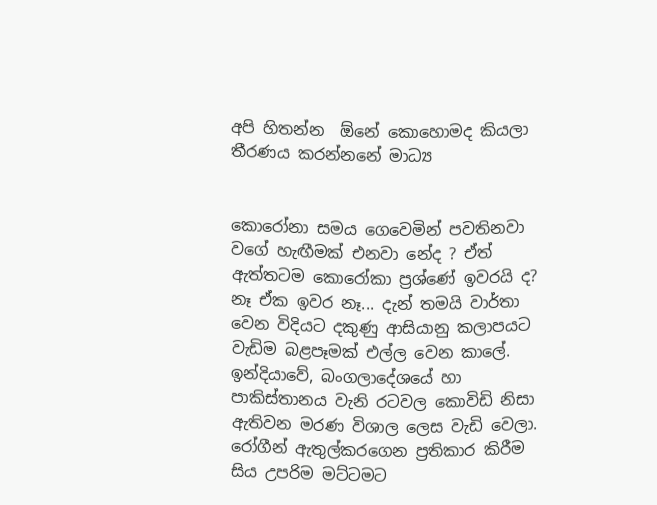අපි හිතන්න  ඕනේ කොහොමද කියලා තීරණය කරන්නනේ මාධ්‍ය


කොරෝනා සමය ගෙවෙමින් පවතිනවා වගේ හැඟීමක් එනවා නේද ? ඒත් ඇත්තටම කොරෝකා ප්‍රශ්ණේ ඉවරයි ද? නෑ ඒක ඉවර නෑ... දැන් තමයි වාර්තා වෙන විදියට දකුණු ආසියානු කලාපයට වැඩිම බළපෑමක් එල්ල වෙන කාලේ. ඉන්දියාවේ, බංගලාදේශයේ හා පාකිස්තානය වැනි රටවල කොවිඩි නිසා ඇතිවන මරණ විශාල ලෙස වැඩි වෙලා. රෝගීන් ඇතුල්කරගෙන ප්‍රතිකාර කිරීම සිය උපරිම මට්ටමට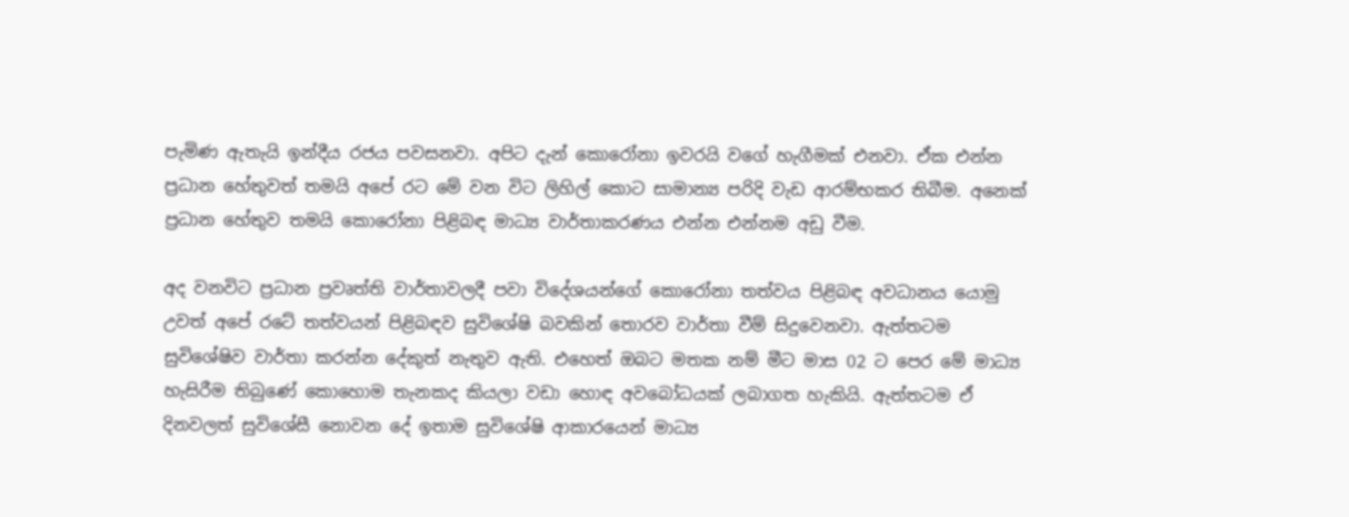පැමිණ ඇතැයි ඉන්දීය රජය පවසනවා. අපිට දැන් කොරෝනා ඉවරයි වගේ හැගීමක් එනවා. ඒක එන්න ප්‍රධාන හේතුවත් තමයි අපේ රට මේ වන විට ලිහිල් කොට සාමාන්‍ය පරිදි වැඩ ආරම්භකර තිබීම. අනෙක් ප්‍රධාන හේතුව තමයි කොරෝනා පිළිබඳ මාධ්‍ය වාර්තාකරණය එන්න එන්නම අඩු වීම.

අද වනවිට ප්‍රධාන ප්‍රවෘත්ති වාර්තාවලදී පවා විදේශයන්ගේ කොරෝනා තත්වය පිළිබඳ අවධානය යොමු උවත් අපේ රටේ තත්වයන් පිළිබඳව සුවිශේෂි බවකින් තොරව වාර්තා වීම් සිදුවෙනවා. ඇත්තටම සුවිශේෂිව වාර්තා කරන්න දේකුත් නැතුව ඇති. එහෙත් ඔබට මතක නම් මීට මාස 02 ට පෙර මේ මාධ්‍ය හැසිරීම තිබුණේ කොහොම තැනකද කියලා වඩා හොඳ අවබෝධයක් ලබාගත හැකියි. ඇත්තටම ඒ දිනවලත් සුවිශේසී නොවන දේ ඉතාම සුවිශේෂි ආකාරයෙන් මාධ්‍ය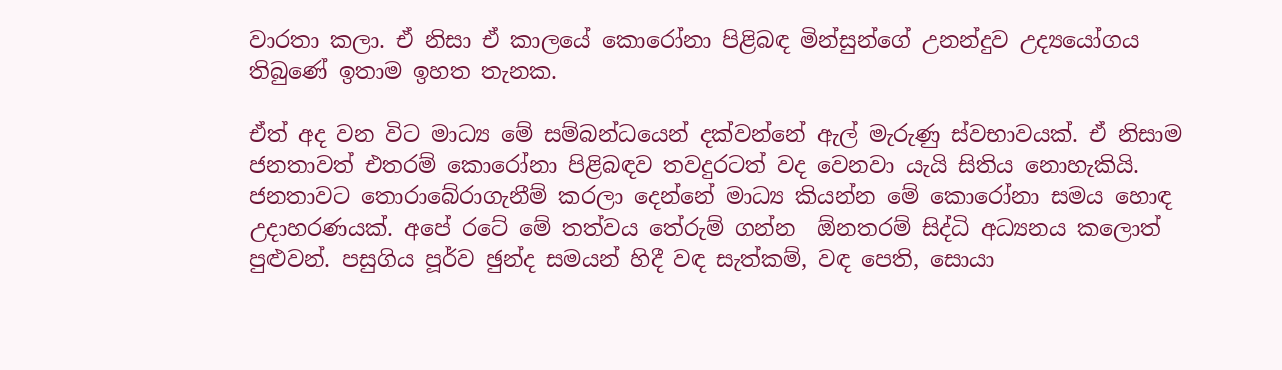වාරතා කලා. ඒ නිසා ඒ කාලයේ කොරෝනා පිළිබඳ මින්සුන්ගේ උනන්දුව උද්‍යයෝගය තිබුණේ ඉතාම ඉහත තැනක.

ඒත් අද වන විට මාධ්‍ය මේ සම්බන්ධයෙන් දක්වන්නේ ඇල් මැරුණු ස්වභාවයක්. ඒ නිසාම ජනතාවත් එතරම් කොරෝනා පිළිබඳව තවදුරටත් වද වෙනවා යැයි සිතිය නොහැකියි. ජනතාවට තොරාබේරාගැනීම් කරලා දෙන්නේ මාධ්‍ය කියන්න මේ කොරෝනා සමය හොඳ උදාහරණයක්. අපේ රටේ මේ තත්වය තේරුම් ගන්න  ඕනතරම් සිද්ධි අධ්‍යනය කලොත් පුළුවන්. පසුගිය පූර්ව ඡුන්ද සමයන් හිදී වඳ සැත්කම්, වඳ පෙති, සොයා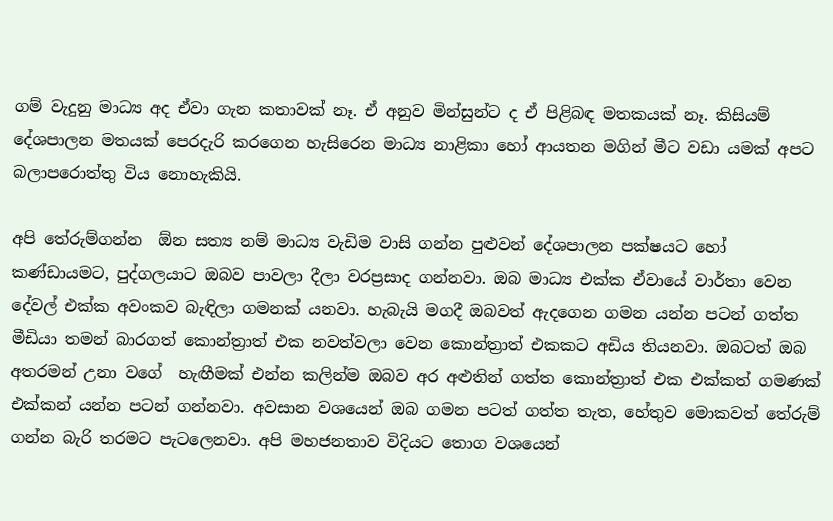ගම් වැදුනු මාධ්‍ය අද ඒවා ගැන කතාවක් නෑ. ඒ අනුව මින්සුන්ට ද ඒ පිළිබඳ මතකයක් නෑ. කිසියම් දේශපාලන මතයක් පෙරදැරි කරගෙන හැසිරෙන මාධ්‍ය නාළිකා හෝ ආයතන මගින් මීට වඩා යමක් අපට බලාපරොත්තු විය නොහැකියි.

අපි තේරුම්ගන්න  ඕන සත්‍ය නම් මාධ්‍ය වැඩිම වාසි ගන්න පුළුවන් දේශපාලන පක්ෂයට හෝ කණ්ඩායමට, පුද්ගලයාට ඔබව පාවලා දීලා වරප්‍රසාද ගන්නවා. ඔබ මාධ්‍ය එක්ක ඒවායේ වාර්තා වෙන දේවල් එක්ක අවංකව බැඳිලා ගමනක් යනවා. හැබැයි මගදී ඔබවත් ඇදගෙන ගමන යන්න පටන් ගත්ත මීඩියා තමන් බාරගත් කොන්ත්‍රාත් එක නවත්වලා වෙන කොන්ත්‍රාත් එකකට අඩිය තියනවා. ඔබටත් ඔබ අතරමන් උනා වගේ  හැඟීමක් එන්න කලින්ම ඔබව අර අළුතින් ගත්ත කොන්ත්‍රාත් එක එක්කත් ගමණක් එක්කන් යන්න පටන් ගන්නවා. අවසාන වශයෙන් ඔබ ගමන පටත් ගත්ත තැත, හේතුව මොකවත් තේරුම් ගන්න බැරි තරමට පැටලෙනවා. අපි මහජනතාව විදියට තොග වශයෙන්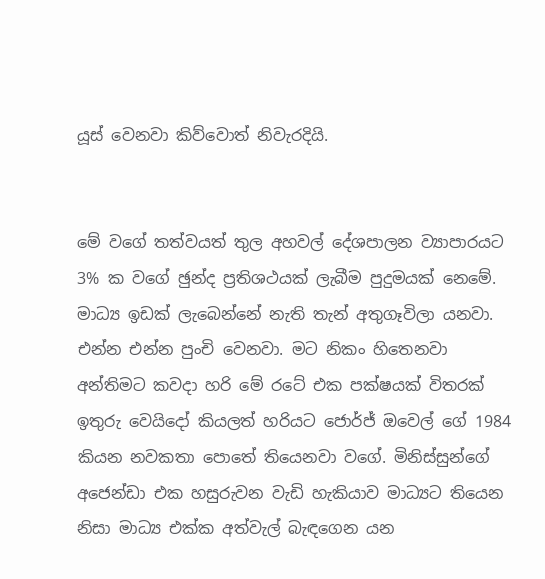යූස් වෙනවා කිව්වොත් නිවැරදියි.


මේ වගේ තත්වයත් තුල අහවල් දේශපාලන ව්‍යාපාරයට 3% ක වගේ ඡුන්ද ප්‍රතිශථයක් ලැබීම පුදුමයක් නෙමේ. මාධ්‍ය ඉඩක් ලැබෙන්නේ නැති තැන් අතුගෑවිලා යනවා. එන්න එන්න පුංචි වෙනවා. මට නිකං හිතෙනවා අන්තිමට කවදා හරි මේ රටේ එක පක්ෂයක් විතරක් ඉතුරු වෙයිදෝ කියලත් හරියට ජොර්ජ් ඔවෙල් ගේ 1984 කියන නවකතා පොතේ තියෙනවා වගේ. මිනිස්සුන්ගේ අජෙන්ඩා එක හසුරුවන වැඩි හැකියාව මාධ්‍යට තියෙන නිසා මාධ්‍ය එක්ක අත්වැල් බැඳගෙන යන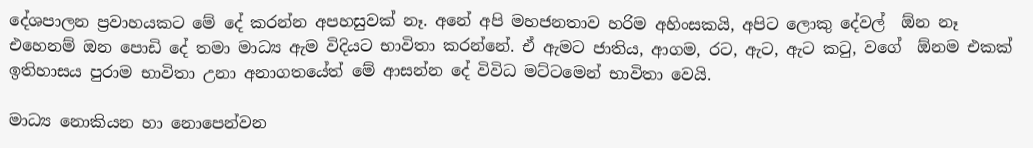දේශපාලන ප්‍රවාහයකට මේ දේ කරන්න අපහසුවක් නෑ. අනේ අපි මහජනතාව හරිම අහිංසකයි, අපිට ලොකු දේවල්  ඕන නෑ එහෙනම් ඔන පොඩි දේ තමා මාධ්‍ය ඇම විදියට භාවිතා කරන්නේ. ඒ ඇමට ජාතිය, ආගම, රට, ඇට, ඇට කටු, වගේ  ඕනම එකක් ඉතිහාසය පුරාම භාවිතා උනා අනාගතයේත් මේ ආසන්න දේ විවිධ මට්ටමෙන් භාවිතා වෙයි.

මාධ්‍ය නොකියන හා නොපෙන්වන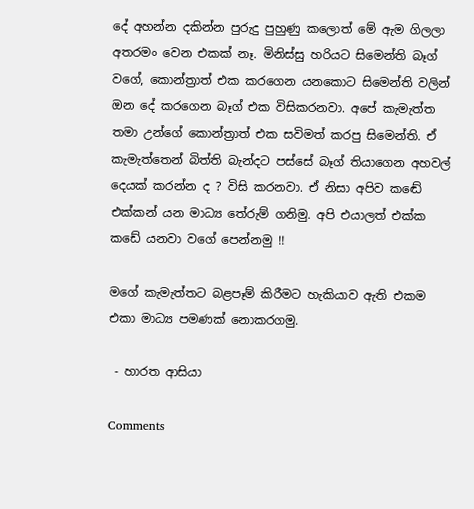දේ අහන්න දකින්න පුරුදු පුහුණු කලොත් මේ ඇම ගිලලා අතරමං වෙන එකක් නෑ. මිනිස්සු හරියට සිමෙන්ති බෑග් වගේ, කොන්ත්‍රාත් එක කරගෙන යනකොට සිමෙන්ති වලින් ඔන දේ කරගෙන බෑග් එක විසිකරනවා. අපේ කැමැත්ත තමා උන්ගේ කොන්ත්‍රාත් එක සවිමත් කරපු සිමෙන්ති. ඒ කැමැත්තෙන් බිත්ති බැන්දට පස්සේ බෑග් තියාගෙන අහවල් දෙයක් කරන්න ද ? විසි කරනවා. ඒ නිසා අපිව කඬේ එක්කන් යන මාධ්‍ය තේරුම් ගනිමු. අපි එයාලත් එක්ක කඩේ යනවා වගේ පෙන්නමු !!

මගේ කැමැත්තට බළපෑම් කිරීමට හැකියාව ඇති එකම එකා මාධ්‍ය පමණක් නොකරගමු.

 - හාරත ආසියා

Comments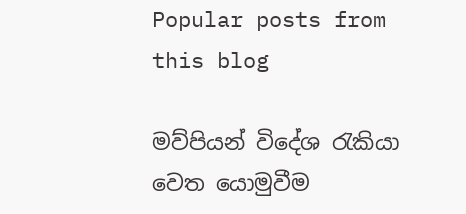Popular posts from this blog

මව්පියන් විදේශ රැකියා වෙත යොමුවීම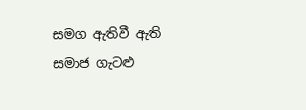සමග ඇතිවී ඇති සමාජ ගැටළු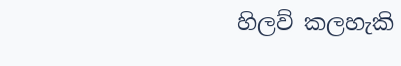හිලව් කලහැකි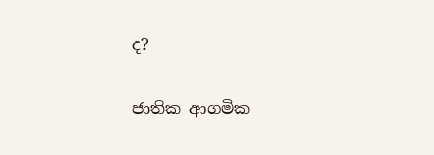ද?

ජාතික ආගමික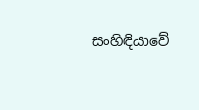සංහිඳියාවේ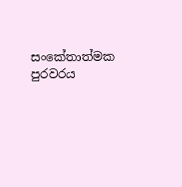සංකේතාත්මක පුරවරය